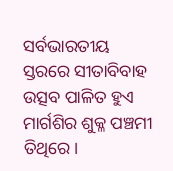ସର୍ବଭାରତୀୟ ସ୍ତରରେ ସୀତାବିବାହ ଉତ୍ସବ ପାଳିତ ହୁଏ ମାର୍ଗଶିର ଶୁକ୍ଳ ପଞ୍ଚମୀ ତିଥିରେ।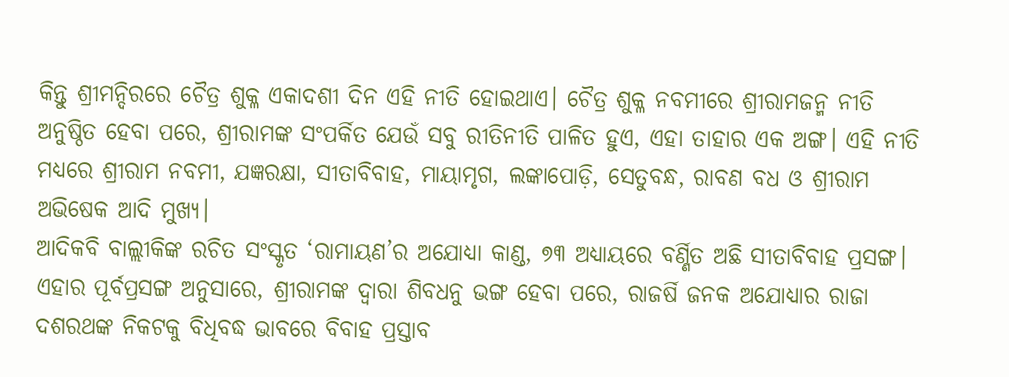କିନ୍ତୁ ଶ୍ରୀମନ୍ଦିରରେ ଚୈତ୍ର ଶୁକ୍ଳ ଏକାଦଶୀ ଦିନ ଏହି ନୀତି ହୋଇଥାଏ। ଚୈତ୍ର ଶୁକ୍ଳ ନବମୀରେ ଶ୍ରୀରାମଜନ୍ମ ନୀତି ଅନୁଷ୍ଠିତ ହେବା ପରେ, ଶ୍ରୀରାମଙ୍କ ସଂପର୍କିତ ଯେଉଁ ସବୁ ରୀତିନୀତି ପାଳିତ ହୁଏ, ଏହା ତାହାର ଏକ ଅଙ୍ଗ। ଏହି ନୀତି ମଧ୍ୟରେ ଶ୍ରୀରାମ ନବମୀ, ଯଜ୍ଞରକ୍ଷା, ସୀତାବିବାହ, ମାୟାମୃଗ, ଲଙ୍କାପୋଡ଼ି, ସେତୁବନ୍ଧ, ରାବଣ ବଧ ଓ ଶ୍ରୀରାମ ଅଭିଷେକ ଆଦି ମୁଖ୍ୟ।
ଆଦିକବି ବାଲ୍ଲୀକିଙ୍କ ରଚିତ ସଂସ୍କୃତ ‘ରାମାୟଣ’ର ଅଯୋଧ୍ୟା କାଣ୍ଡ, ୭୩ ଅଧ୍ୟାୟରେ ବର୍ଣ୍ଣିତ ଅଛି ସୀତାବିବାହ ପ୍ରସଙ୍ଗ। ଏହାର ପୂର୍ବପ୍ରସଙ୍ଗ ଅନୁସାରେ, ଶ୍ରୀରାମଙ୍କ ଦ୍ୱାରା ଶିବଧନୁ ଭଙ୍ଗ ହେବା ପରେ, ରାଜର୍ଷି ଜନକ ଅଯୋଧ୍ୟାର ରାଜା ଦଶରଥଙ୍କ ନିକଟକୁ ବିଧିବଦ୍ଧ ଭାବରେ ବିବାହ ପ୍ରସ୍ତାବ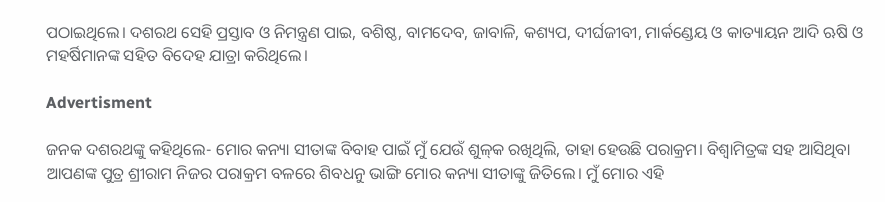ପଠାଇଥିଲେ। ଦଶରଥ ସେହି ପ୍ରସ୍ତାବ ଓ ନିମନ୍ତ୍ରଣ ପାଇ, ବଶିଷ୍ଠ, ବାମଦେବ, ଜାବାଳି, କଶ୍ୟପ, ଦୀର୍ଘଜୀବୀ, ମାର୍କଣ୍ଡେୟ ଓ କାତ୍ୟାୟନ ଆଦି ଋଷି ଓ ମହର୍ଷିମାନଙ୍କ ସହିତ ବିଦେହ ଯାତ୍ରା କରିଥିଲେ।

Advertisment

ଜନକ ଦଶରଥଙ୍କୁ କହିଥିଲେ- ମୋର କନ୍ୟା ସୀତାଙ୍କ ବିବାହ ପାଇଁ ମୁଁ ଯେଉଁ ଶୁଳ୍‌କ ରଖିଥିଲି, ତାହା ହେଉଛି ପରାକ୍ରମ। ବିଶ୍ୱାମିତ୍ରଙ୍କ ସହ ଆସିଥିବା ଆପଣଙ୍କ ପୁତ୍ର ଶ୍ରୀରାମ ନିଜର ପରାକ୍ରମ ବଳରେ ଶିବଧନୁ ଭାଙ୍ଗି ମୋର କନ୍ୟା ସୀତାଙ୍କୁ ଜିତିଲେ। ମୁଁ ମୋର ଏହି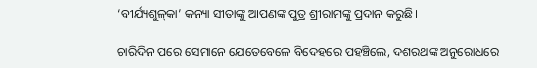‘ବୀର୍ଯ୍ୟଶୁଳ୍‌କା’ କନ୍ୟା ସୀତାଙ୍କୁ ଆପଣଙ୍କ ପୁତ୍ର ଶ୍ରୀରାମଙ୍କୁ ପ୍ରଦାନ କରୁଛି।

ଚାରିଦିନ ପରେ ସେମାନେ ଯେତେବେଳେ ବିଦେହରେ ପହଞ୍ଚିଲେ, ଦଶରଥଙ୍କ ଅନୁରୋଧରେ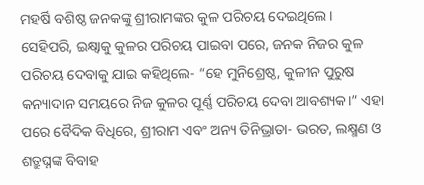ମହର୍ଷି ବଶିଷ୍ଠ ଜନକଙ୍କୁ ଶ୍ରୀରାମଙ୍କର କୁଳ ପରିଚୟ ଦେଇଥିଲେ। ସେହିପରି, ଇକ୍ଷ୍ୱାକୁ କୁଳର ପରିଚୟ ପାଇବା ପରେ, ଜନକ ନିଜର କୁଳ ପରିଚୟ ଦେବାକୁ ଯାଇ କହିଥିଲେ- “ହେ ମୁନିଶ୍ରେଷ୍ଠ, କୁଳୀନ ପୁରୁଷ କନ୍ୟାଦାନ ସମୟରେ ନିଜ କୁଳର ପୂର୍ଣ୍ଣ ପରିଚୟ ଦେବା ଆବଶ୍ୟକ।” ଏହା ପରେ ବୈଦିକ ବିଧିରେ, ଶ୍ରୀରାମ ଏବଂ ଅନ୍ୟ ତିନିଭ୍ରାତା- ଭରତ, ଲକ୍ଷ୍ମଣ ଓ ଶତ୍ରୁଘ୍ନଙ୍କ ବିବାହ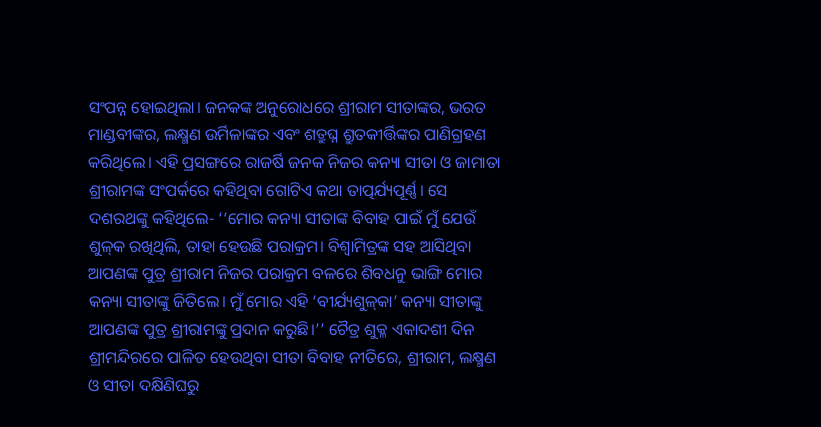ସଂପନ୍ନ ହୋଇଥିଲା। ଜନକଙ୍କ ଅନୁରୋଧରେ ଶ୍ରୀରାମ ସୀତାଙ୍କର, ଭରତ ମାଣ୍ଡବୀଙ୍କର, ଲକ୍ଷ୍ମଣ ଉର୍ମିଳାଙ୍କର ଏବଂ ଶତ୍ରୁଘ୍ନ ଶ୍ରୁତକୀର୍ତ୍ତିଙ୍କର ପାଣିଗ୍ରହଣ କରିଥିଲେ। ଏହି ପ୍ରସଙ୍ଗରେ ରାଜର୍ଷି ଜନକ ନିଜର କନ୍ୟା ସୀତା ଓ ଜାମାତା ଶ୍ରୀରାମଙ୍କ ସଂପର୍କରେ କହିଥିବା ଗୋଟିଏ କଥା ତାତ୍ପର୍ଯ୍ୟପୂର୍ଣ୍ଣ। ସେ ଦଶରଥଙ୍କୁ କହିଥିଲେ- ‘‘ମୋର କନ୍ୟା ସୀତାଙ୍କ ବିବାହ ପାଇଁ ମୁଁ ଯେଉଁ ଶୁଳ୍‌କ ରଖିଥିଲି, ତାହା ହେଉଛି ପରାକ୍ରମ। ବିଶ୍ୱାମିତ୍ରଙ୍କ ସହ ଆସିଥିବା ଆପଣଙ୍କ ପୁତ୍ର ଶ୍ରୀରାମ ନିଜର ପରାକ୍ରମ ବଳରେ ଶିବଧନୁ ଭାଙ୍ଗି ମୋର କନ୍ୟା ସୀତାଙ୍କୁ ଜିତିଲେ। ମୁଁ ମୋର ଏହି ‘ବୀର୍ଯ୍ୟଶୁଳ୍‌କା’ କନ୍ୟା ସୀତାଙ୍କୁ ଆପଣଙ୍କ ପୁତ୍ର ଶ୍ରୀରାମଙ୍କୁ ପ୍ରଦାନ କରୁଛି।’’ ଚୈତ୍ର ଶୁକ୍ଳ ଏକାଦଶୀ ଦିନ ଶ୍ରୀମନ୍ଦିରରେ ପାଳିତ ହେଉଥିବା ସୀତା ବିବାହ ନୀତିରେ, ଶ୍ରୀରାମ, ଲକ୍ଷ୍ମଣ ଓ ସୀତା ଦକ୍ଷିଣିଘରୁ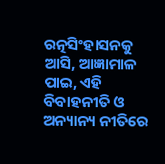ରତ୍ନସିଂହାସନକୁ ଆସି, ଆଜ୍ଞାମାଳ ପାଇ, ଏହି ବିବାହନୀତି ଓ ଅନ୍ୟାନ୍ୟ ନୀତିରେ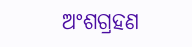ଅଂଶଗ୍ରହଣ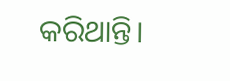କରିଥାନ୍ତି।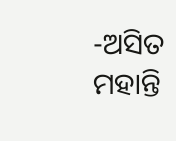-ଅସିତ ମହାନ୍ତି